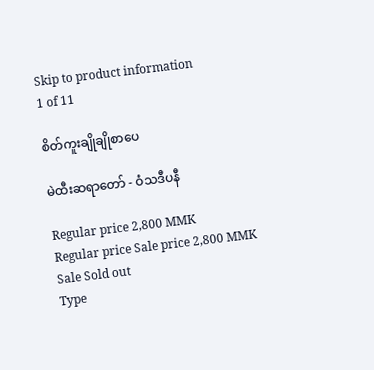Skip to product information
1 of 11

စိတ်ကူးချိုချိုစာပေ

မဲထီးဆရာတော် - ဝံသဒီပနီ

Regular price 2,800 MMK
Regular price Sale price 2,800 MMK
Sale Sold out
Type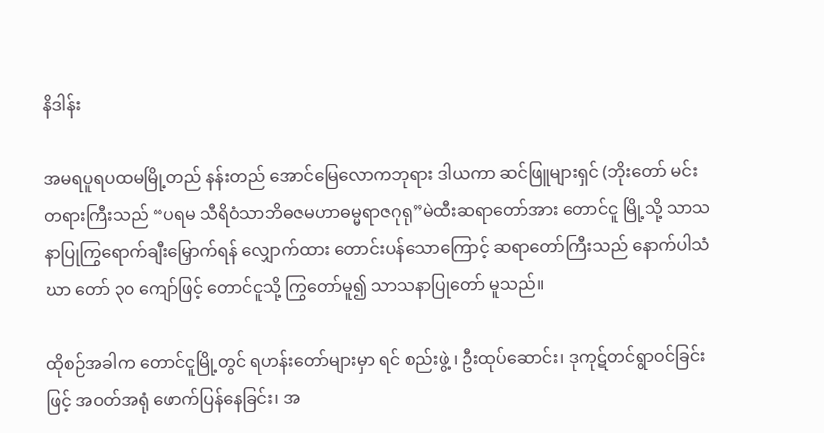နိဒါန်း

အမရပူရပထမမြို့တည် နန်းတည် အောင်မြေလောကဘုရား ဒါယကာ ဆင်ဖြူများရှင် (ဘိုးတော် မင်းတရားကြီးသည် “ပရမ သီရိဝံသာဘိဓဇမဟာဓမ္မရာဇဂုရု”မဲထီးဆရာတော်အား တောင်ငူ မြို့သို့ သာသနာပြုကြွရောက်ချီးမြှောက်ရန် လျှောက်ထား တောင်းပန်သောကြောင့် ဆရာတော်ကြီးသည် နောက်ပါသံဃာ တော် ၃၀ ကျော်ဖြင့် တောင်ငူသို့ ကြွတော်မူ၍ သာသနာပြုတော် မူသည်။

ထိုစဉ်အခါက တောင်ငူမြို့တွင် ရဟန်းတော်များမှာ ရင် စည်းဖွဲ့ ၊ ဦးထုပ်ဆောင်း၊ ဒုကုဋ်တင်ရွာဝင်ခြင်းဖြင့် အဝတ်အရုံ ဖောက်ပြန်နေခြင်း၊ အ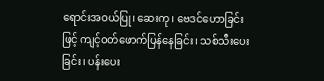ရောင်းအဝယ်ပြု၊ ဆေးကု၊ ဗေဒင်ဟောခြင်း ဖြင့် ကျင့်ဝတ်ဖောက်ပြန်နေခြင်း၊ သစ်သီးပေးခြင်း၊ ပန်းပေး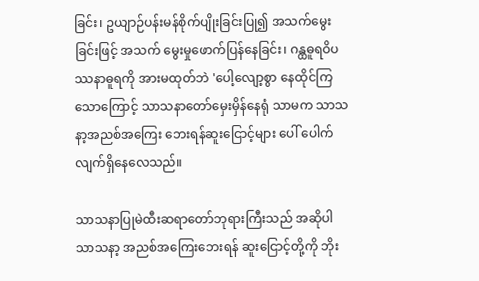ခြင်း၊ ဥယျာဉ်ပန်းမန်စိုက်ပျိုးခြင်းပြု၍ အသက်မွေးခြင်းဖြင့် အသက် မွေးမှုဖောက်ပြန်နေခြင်း၊ ဂန္ထဓူရဝိပဿနာဓူရကို အားမထုတ်ဘဲ 'ပေါ့လျော့စွာ နေထိုင်ကြသောကြောင့် သာသနာတော်မှေးမှိန်နေရုံ သာမက သာသနာ့အညစ်အကြေး ဘေးရန်ဆူးငြောင့်များ ပေါ် ပေါက်လျက်ရှိနေလေသည်။

သာသနာပြုမဲထီးဆရာတော်ဘုရားကြီးသည် အဆိုပါ သာသနာ့ အညစ်အကြေးဘေးရန် ဆူးငြောင့်တို့ကို ဘိုး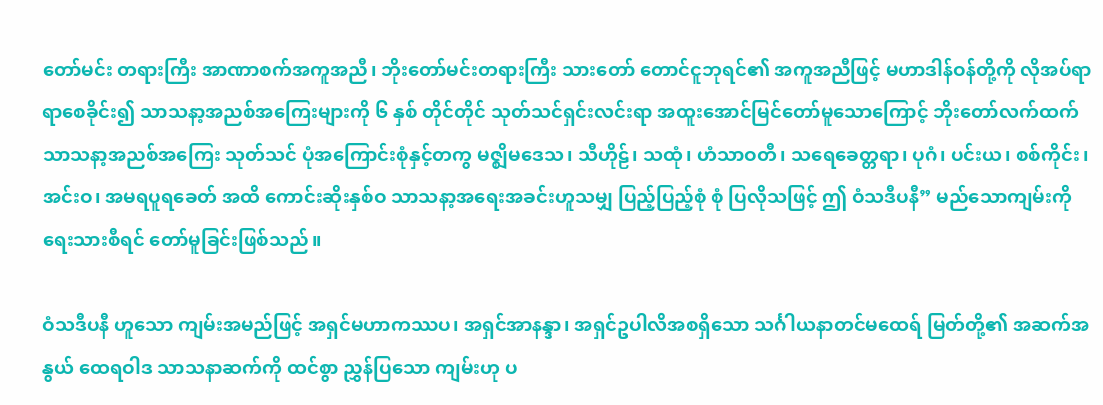တော်မင်း တရားကြီး အာဏာစက်အကူအညီ၊ ဘိုးတော်မင်းတရားကြီး သားတော် တောင်ငူဘုရင်၏ အကူအညီဖြင့် မဟာဒါန်ဝန်တို့ကို လိုအပ်ရာရာစေခိုင်း၍ သာသနာ့အညစ်အကြေးများကို ၆ နှစ် တိုင်တိုင် သုတ်သင်ရှင်းလင်းရာ အထူးအောင်မြင်တော်မူသောကြောင့် ဘိုးတော်လက်ထက် သာသနာ့အညစ်အကြေး သုတ်သင် ပုံအကြောင်းစုံနှင့်တကွ မဇ္ဈိမဒေသ၊ သီဟိုဠ်၊ သထုံ၊ ဟံသာဝတီ၊ သရေခေတ္တရာ၊ ပုဂံ၊ ပင်းယ၊ စစ်ကိုင်း၊ အင်းဝ၊ အမရပူရခေတ် အထိ ကောင်းဆိုးနှစ်ဝ သာသနာ့အရေးအခင်းဟူသမျှ ပြည့်ပြည့်စုံ စုံ ပြလိုသဖြင့် ဤ ဝံသဒီပနီ” မည်သောကျမ်းကို ရေးသားစီရင် တော်မူခြင်းဖြစ်သည်။

ဝံသဒီပနီ ဟူသော ကျမ်းအမည်ဖြင့် အရှင်မဟာကဿပ၊ အရှင်အာနန္ဒာ၊ အရှင်ဥပါလိအစရှိသော သင်္ဂါယနာတင်မထေရ် မြတ်တို့၏ အဆက်အနွယ် ထေရဝါဒ သာသနာဆက်ကို ထင်စွာ ညွှန်ပြသော ကျမ်းဟု ပ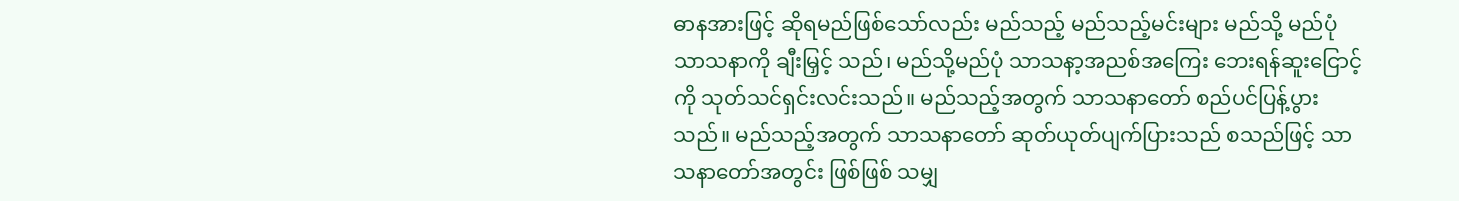ဓာနအားဖြင့် ဆိုရမည်ဖြစ်သော်လည်း မည်သည့် မည်သည့်မင်းများ မည်သို့ မည်ပုံ သာသနာကို ချီးမြှင့် သည်၊ မည်သို့မည်ပုံ သာသနာ့အညစ်အကြေး ဘေးရန်ဆူးငြောင့် ကို သုတ်သင်ရှင်းလင်းသည်။ မည်သည့်အတွက် သာသနာတော် စည်ပင်ပြန့်ပွားသည်။ မည်သည့်အတွက် သာသနာတော် ဆုတ်ယုတ်ပျက်ပြားသည် စသည်ဖြင့် သာသနာတော်အတွင်း ဖြစ်ဖြစ် သမျှ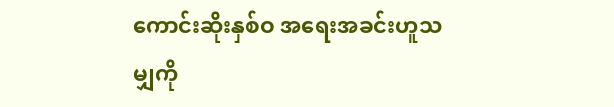ကောင်းဆိုးနှစ်ဝ အရေးအခင်းဟူသမျှကို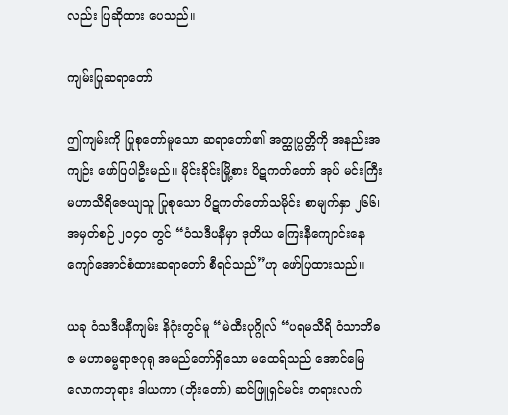လည်း ပြဆိုထား ပေသည်။

ကျမ်းပြုဆရာတော်

ဤကျမ်းကို ပြုစုတော်မူသော ဆရာတော်၏ အတ္ထုပ္ပတ္တိကို အနည်းအကျဉ်း ဖော်ပြပါဦးမည်။ မိုင်းခိုင်းမြို့စား ပိဋကတ်တော် အုပ် မင်းကြီးမဟာသီရိဇေယျသူ ပြုစုသော ပိဋကတ်တော်သမိုင်း စာမျက်နှာ ၂၆၆၊ အမှတ်စဉ် ၂ဝ၄ဝ တွင် “ဝံသဒီပနီမှာ ဒုတိယ ကြေးနီကျောင်းနေကျော်အောင်စံထားဆရာတော် စီရင်သည်”ဟု ဖော်ပြထားသည်။

ယခု ဝံသဒီပနီကျမ်း နိဂုံးတွင်မူ “မဲထီးပုဂ္ဂိုလ် “ပရမသီရိ ဝံသာဘိဓဇ မဟာဓမ္မရာဇဂုရု အမည်တော်ရှိသော မထေရ်သည် အောင်မြေလောကဘုရား ဒါယကာ (ဘိုးတော်) ဆင်ဖြူရှင်မင်း တရားလက်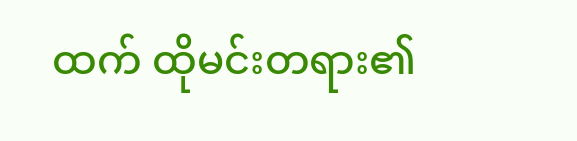ထက် ထိုမင်းတရား၏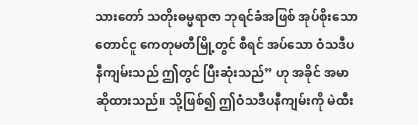သားတော် သတိုးဓမ္မရာဇာ ဘုရင်ခံအဖြစ် အုပ်စိုးသော တောင်ငူ ကေတုမတီမြို့တွင် စီရင် အပ်သော ဝံသဒီပနီကျမ်းသည် ဤတွင် ပြီးဆုံးသည်” ဟု အခိုင် အမာဆိုထားသည်။ သို့ဖြစ်၍ ဤဝံသဒီပနီကျမ်းကို မဲထီး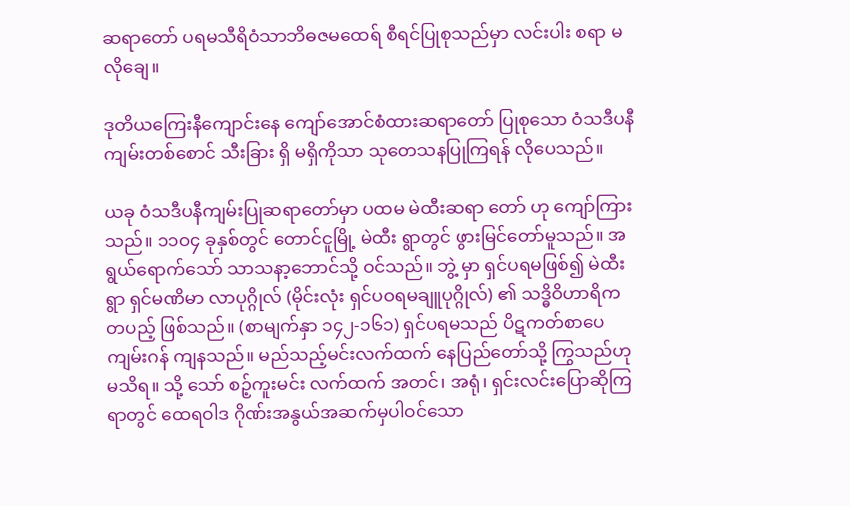ဆရာတော် ပရမသီရိဝံသာဘိဓဇမထေရ် စီရင်ပြုစုသည်မှာ လင်းပါး စရာ မလိုချေ။

ဒုတိယကြေးနီကျောင်းနေ ကျော်အောင်စံထားဆရာတော် ပြုစုသော ဝံသဒီပနီကျမ်းတစ်စောင် သီးခြား ရှိ မရှိကိုသာ သုတေသနပြုကြရန် လိုပေသည်။

ယခု ဝံသဒီပနီကျမ်းပြုဆရာတော်မှာ ပထမ မဲထီးဆရာ တော် ဟု ကျော်ကြားသည်။ ၁၁ဝ၄ ခုနှစ်တွင် တောင်ငူမြို့ မဲထီး ရွာတွင် ဖွားမြင်တော်မူသည်။ အရွယ်ရောက်သော် သာသနာ့ဘောင်သို့ ဝင်သည်။ ဘွဲ့ မှာ ရှင်ပရမဖြစ်၍ မဲထီးရွာ ရှင်မဏိမာ လာပုဂ္ဂိုလ် (မိုင်းလုံး ရှင်ပဝရမချူပုဂ္ဂိုလ်) ၏ သဒ္ဓိဝိဟာရိက တပည့် ဖြစ်သည်။ (စာမျက်နှာ ၁၄၂-၁၆၁) ရှင်ပရမသည် ပိဋကတ်စာပေကျမ်းဂန် ကျနသည်။ မည်သည့်မင်းလက်ထက် နေပြည်တော်သို့ ကြွသည်ဟု မသိရ။ သို့ သော် စဉ့်ကူးမင်း လက်ထက် အတင်၊ အရုံ၊ ရှင်းလင်းပြောဆိုကြရာတွင် ထေရဝါဒ ဂိုဏ်းအနွယ်အဆက်မှပါဝင်သော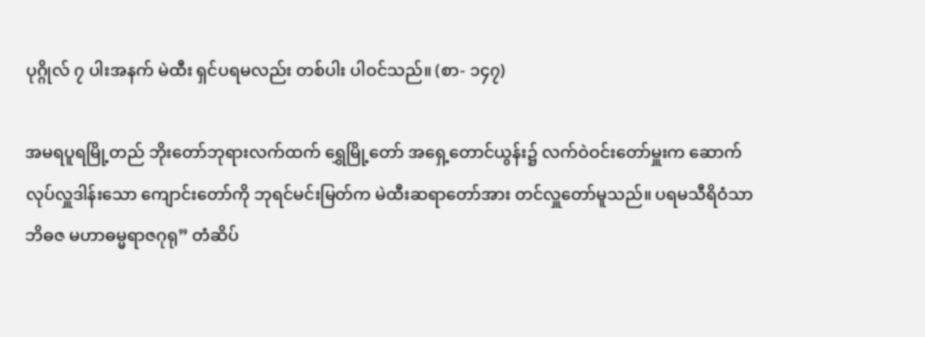ပုဂ္ဂိုလ် ၇ ပါးအနက် မဲထီး ရှင်ပရမလည်း တစ်ပါး ပါဝင်သည်။ (စာ- ၁၄၇)

အမရပူရမြို့တည် ဘိုးတော်ဘုရားလက်ထက် ရွှေမြို့တော် အရှေ့တောင်ယွန်း၌ လက်ဝဲဝင်းတော်မှူးက ဆောက်လုပ်လှူဒါန်းသော ကျောင်းတော်ကို ဘုရင်မင်းမြတ်က မဲထီးဆရာတော်အား တင်လှူတော်မူသည်။ ပရမသီရိဝံသာဘိဓဇ မဟာဓမ္မရာဇဂုရု” တံဆိပ်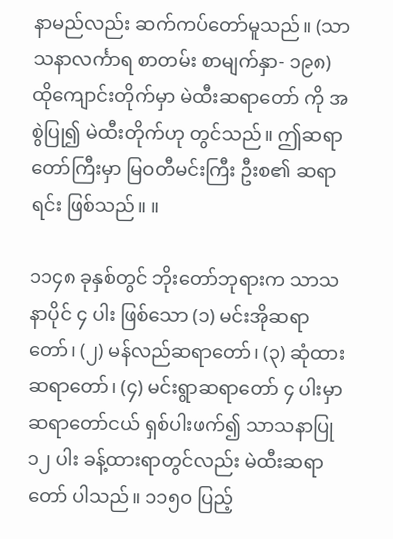နာမည်လည်း ဆက်ကပ်တော်မူသည်။ (သာသနာလင်္ကာရ စာတမ်း စာမျက်နှာ- ၁၉၈) ထိုကျောင်းတိုက်မှာ မဲထီးဆရာတော် ကို အစွဲပြု၍ မဲထီးတိုက်ဟု တွင်သည်။ ဤဆရာတော်ကြီးမှာ မြဝတီမင်းကြီး ဦးစ၏ ဆရာရင်း ဖြစ်သည်။ ။

၁၁၄၈ ခုနှစ်တွင် ဘိုးတော်ဘုရားက သာသနာပိုင် ၄ ပါး ဖြစ်သော (၁) မင်းအိုဆရာတော်၊ (၂) မန်လည်ဆရာတော်၊ (၃) ဆုံထားဆရာတော်၊ (၄) မင်းရွာဆရာတော် ၄ ပါးမှာ ဆရာတော်ငယ် ရှစ်ပါးဖက်၍ သာသနာပြု ၁၂ ပါး ခန့်ထားရာတွင်လည်း မဲထီးဆရာတော် ပါသည်။ ၁၁၅ဝ ပြည့်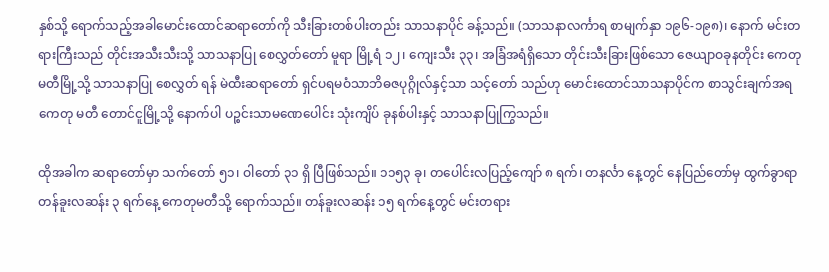နှစ်သို့ ရောက်သည့်အခါမောင်းထောင်ဆရာတော်ကို သီးခြားတစ်ပါးတည်း သာသနာပိုင် ခန့်သည်။ (သာသနာလင်္ကာရ စာမျက်နှာ ၁၉၆-၁၉၈)၊ နောက် မင်းတရားကြီးသည် တိုင်းအသီးသီးသို့ သာသနာပြု စေလွှတ်တော် မူရာ မြို့ရံ ၁၂၊ ကျေးသီး ၃၃၊ အခြံအရံရှိသော တိုင်းသီးခြားဖြစ်သော ဇေယျာဝခုနတိုင်း ကေတုမတီမြို့သို့ သာသနာပြု စေလွှတ် ရန် မဲထီးဆရာတော် ရှင်ပရမဝံသာဘိဓဇပုဂ္ဂိုလ်နှင့်သာ သင့်တော် သည်ဟု မောင်းထောင်သာသနာပိုင်က စာသွင်းချက်အရ ကေတု မတီ တောင်ငူမြို့သို့ နောက်ပါ ပဉ္စင်းသာမဏေပေါင်း သုံးကျိပ် ခုနစ်ပါးနှင့် သာသနာပြုကြွသည်။

ထိုအခါက ဆရာတော်မှာ သက်တော် ၅၁၊ ဝါတော် ၃၁ ရှိ ပြီဖြစ်သည်။ ၁၁၅၃ ခု၊ တပေါင်းလပြည့်ကျော် ၈ ရက်၊ တနင်္လာ နေ့တွင် နေပြည်တော်မှ ထွက်ခွာရာ တန်ခူးလဆန်း ၃ ရက်နေ့ ကေတုမတီသို့ ရောက်သည်။ တန်ခူးလဆန်း ၁၅ ရက်နေ့တွင် မင်းတရား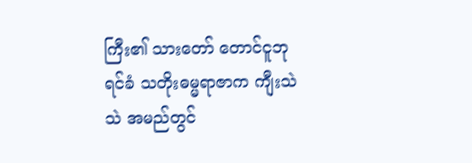ကြီး၏ သားတော် တောင်ငူဘုရင်ခံ သတိုးဓမ္မရာဇာက ကျီးသဲသဲ အမည်တွင်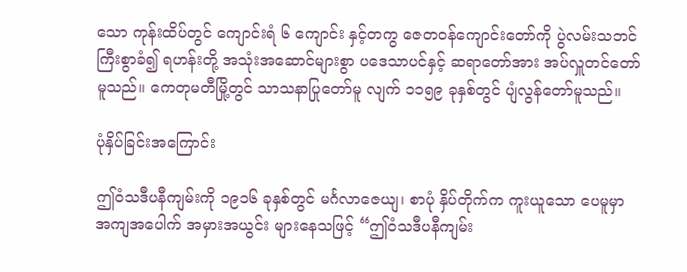သော ကုန်းထိပ်တွင် ကျောင်းရံ ၆ ကျောင်း နှင့်တကွ ဇေတဝန်ကျောင်းတော်ကို ပွဲလမ်းသဘင် ကြီးစွာခံ၍ ရဟန်းတို့ အသုံးအဆောင်များစွာ ပဒေသာပင်နှင့် ဆရာတော်အား အပ်လှူတင်တော်မူသည်။ ကေတုမတီမြို့တွင် သာသနာပြုတော်မူ လျက် ၁၁၅၉ ခုနှစ်တွင် ပျံလွန်တော်မူသည်။

ပုံနှိပ်ခြင်းအကြောင်း

ဤဝံသဒီပနီကျမ်းကို ၁၉၁၆ ခုနှစ်တွင် မင်္ဂလာဇေယျ၊ စာပုံ နှိပ်တိုက်က ကူးယူသော ပေမူမှာ အကျအပေါက် အမှားအယွင်း များနေသဖြင့် “ဤဝံသဒီပနီကျမ်း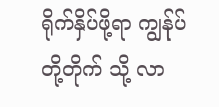ရိုက်နှိပ်ဖို့ရာ ကျွန်ုပ်တို့တိုက် သို့ လာ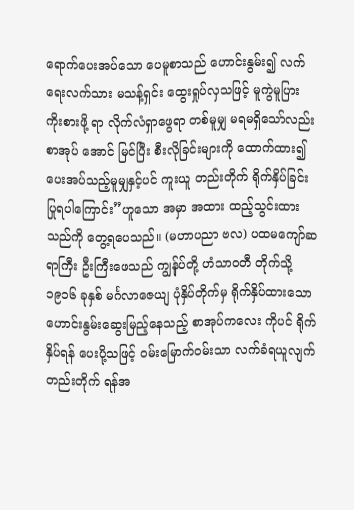ရောက်ပေးအပ်သော ပေမူစာသည် ဟောင်းနွမ်း၍ လက် ရေးလက်သား မသန့်ရှင်း ထွေးရှုပ်လှသဖြင့် မူကွဲမူပြား ကိုးစားဖို့ ရာ လိုက်လံရှာဖွေရာ တစ်မူမျှ မရမရှိသော်လည်း စာအုပ် အောင် မြင်ပြီး စီးလိုခြင်းများကို ထောက်ထား၍ ပေးအပ်သည့်မူမျှနှင့်ပင် ကူးယူ တည်းတိုက် ရိုက်နှိပ်ခြင်း ပြုရပါကြောင်း”ဟူသော အမှာ အထား ထည့်သွင်းထားသည်ကို တွေ့ရပေသည်။ (မဟာပညာ ဗလ) ပထမကျော်ဆရာကြီး ဦးကြီးဖေသည် ကျွန်ုပ်တို့ ဟံသာဝတီ တိုက်သို့ ၁၉၁၆ ခုနှစ် မင်္ဂလာဇေယျ ပုံနှိပ်တိုက်မှ ရိုက်နှိပ်ထားသော ဟောင်းနွမ်းဆွေးမြည့်နေသည့် စာအုပ်ကလေး ကိုပင် ရိုက်နှိပ်ရန် ပေးပို့သဖြင့် ဝမ်းမြောက်ဝမ်းသာ လက်ခံရယူလျက် တည်းတိုက် ရန်အ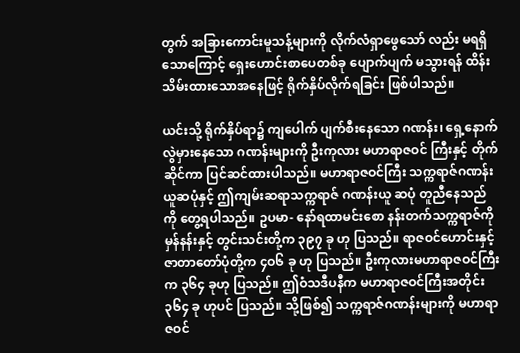တွက် အခြားကောင်းမူသန့်များကို လိုက်လံရှာဖွေသော် လည်း မရရှိသောကြောင့် ရှေးဟောင်းစာပေတစ်ခု ပျောက်ပျက် မသွားရန် ထိန်းသိမ်းထားသောအနေဖြင့် ရိုက်နှိပ်လိုက်ရခြင်း ဖြစ်ပါသည်။

ယင်းသို့ ရိုက်နှိပ်ရာ၌ ကျပေါက် ပျက်စီးနေသော ဂဏန်း၊ ရှေ့နောက်လွဲမှားနေသော ဂဏန်းများကို ဦးကုလား မဟာရာဇဝင် ကြီးနှင့် တိုက်ဆိုင်ကာ ပြင်ဆင်ထားပါသည်။ မဟာရာဇဝင်ကြီး သက္ကရာဇ်ဂဏန်းယူဆပုံနှင့် ဤကျမ်းဆရာသက္ကရာဇ် ဂဏန်းယူ ဆပုံ တူညီနေသည်ကို တွေ့ရပါသည်။ ဥပမာ- နော်ရထာမင်းစော နန်းတက်သက္ကရာဇ်ကို မှန်နန်းနှင့် တွင်းသင်းတို့က ၃၉၇ ခု ဟု ပြသည်။ ရာဇဝင်ဟောင်းနှင့် ဇာတာတော်ပုံတို့က ၄ဝ၆ ခု ဟု ပြသည်။ ဦးကုလားမဟာရာဇဝင်ကြီးက ၃၆၄ ခုဟု ပြသည်။ ဤဝံသဒီပနီက မဟာရာဇဝင်ကြီးအတိုင်း ၃၆၄ ခု ဟုပင် ပြသည်။ သို့ဖြစ်၍ သက္ကရာဇ်ဂဏန်းများကို မဟာရာဇဝင်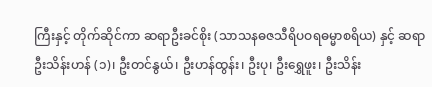ကြီးနှင့် တိုက်ဆိုင်ကာ ဆရာဦးခင်စိုး (သာသနဓဇသီရိပဝရဓမ္မာစရိယ) နှင့် ဆရာ ဦးသိန်းဟန် (၁)၊ ဦးတင်နွယ်၊ ဦးဟန်ထွန်း၊ ဦးပု၊ ဦးရွှေဖူး၊ ဦးသိန်း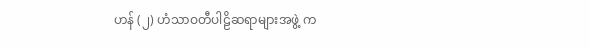ဟန် (၂) ဟံသာဝတီပါဠိဆရာများအဖွဲ့ က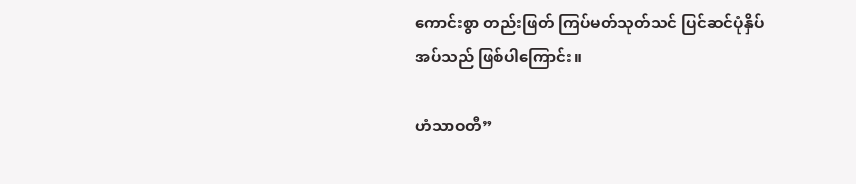ကောင်းစွာ တည်းဖြတ် ကြပ်မတ်သုတ်သင် ပြင်ဆင်ပုံနှိပ်အပ်သည် ဖြစ်ပါကြောင်း။

ဟံသာဝတီ”